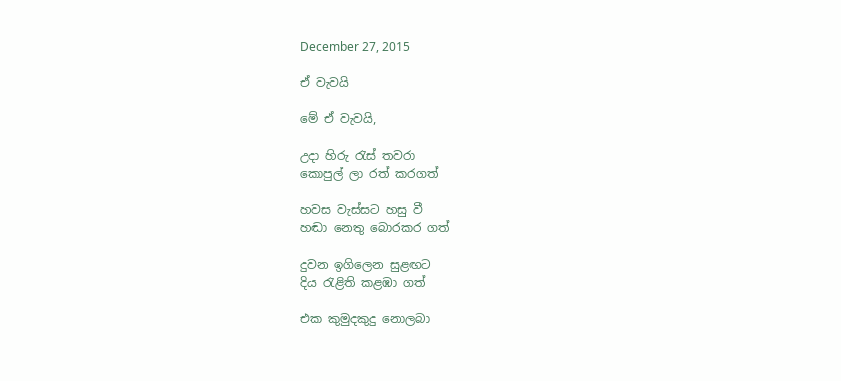December 27, 2015

ඒ වැවයි

මේ ඒ වැවයි,

උදා හිරු රැස් තවරා
කොපුල් ලා රත් කරගත්

හවස වැස්සට හසු වී
හඬා නෙතු බොරකර ගත්

දුවන ඉගිලෙන සුළඟට
දිය රැළිති කළඹා ගත්

එක කුමුදකුදු නොලබා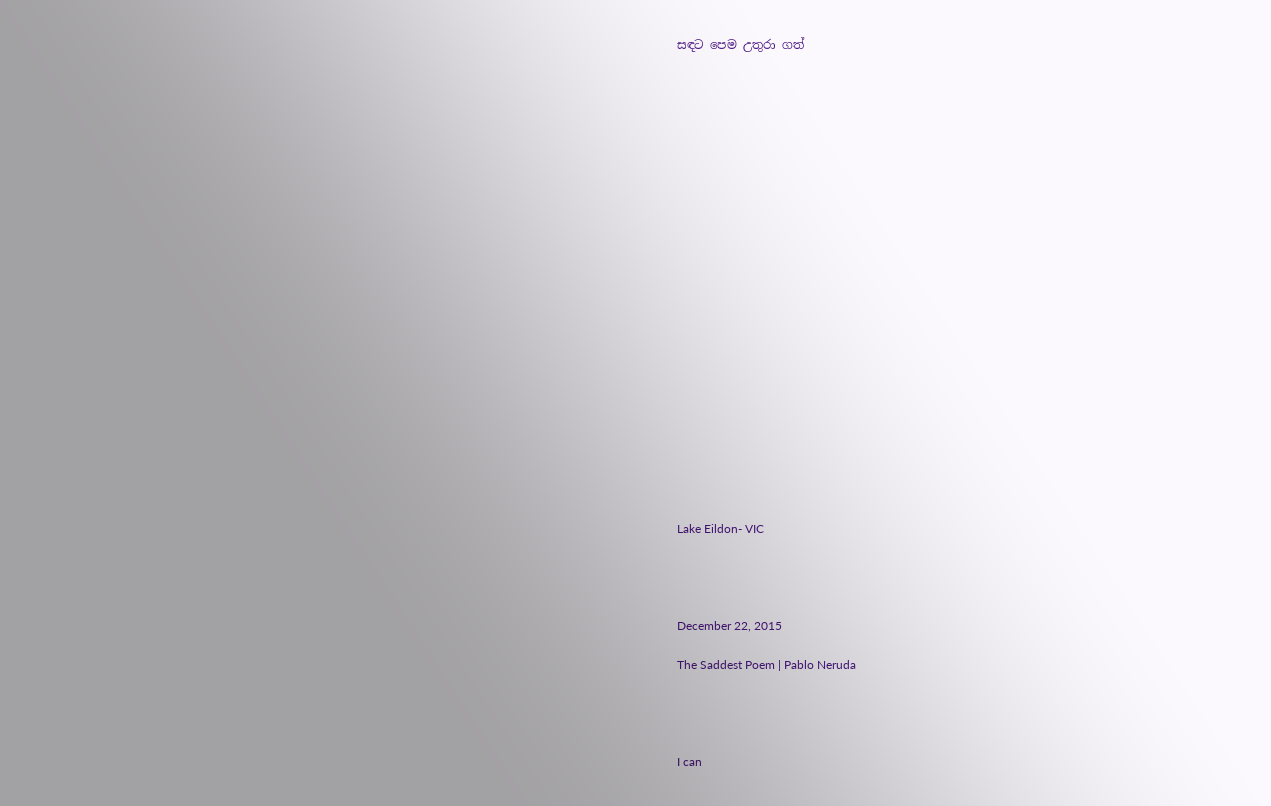සඳට පෙම උතුරා ගත්
























Lake Eildon- VIC




December 22, 2015

The Saddest Poem | Pablo Neruda




I can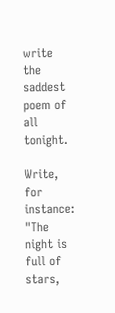write the saddest poem of all tonight.

Write, for instance: "The night is full of stars,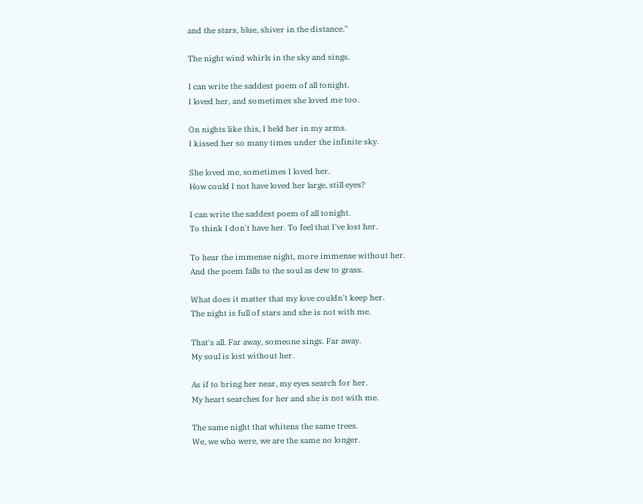and the stars, blue, shiver in the distance."

The night wind whirls in the sky and sings.

I can write the saddest poem of all tonight.
I loved her, and sometimes she loved me too.

On nights like this, I held her in my arms.
I kissed her so many times under the infinite sky.

She loved me, sometimes I loved her.
How could I not have loved her large, still eyes?

I can write the saddest poem of all tonight.
To think I don't have her. To feel that I've lost her.

To hear the immense night, more immense without her.
And the poem falls to the soul as dew to grass.

What does it matter that my love couldn't keep her.
The night is full of stars and she is not with me.

That's all. Far away, someone sings. Far away.
My soul is lost without her.

As if to bring her near, my eyes search for her.
My heart searches for her and she is not with me.

The same night that whitens the same trees.
We, we who were, we are the same no longer.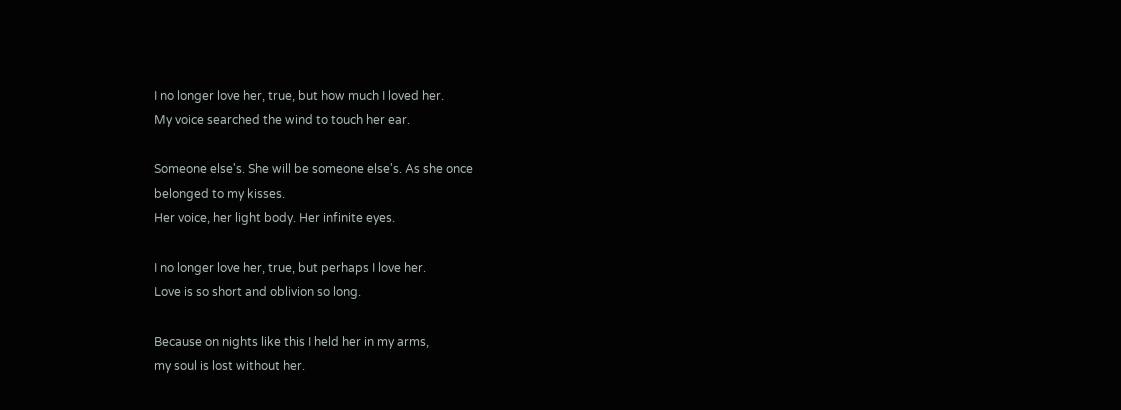I no longer love her, true, but how much I loved her.
My voice searched the wind to touch her ear.

Someone else's. She will be someone else's. As she once
belonged to my kisses.
Her voice, her light body. Her infinite eyes.

I no longer love her, true, but perhaps I love her.
Love is so short and oblivion so long.

Because on nights like this I held her in my arms,
my soul is lost without her.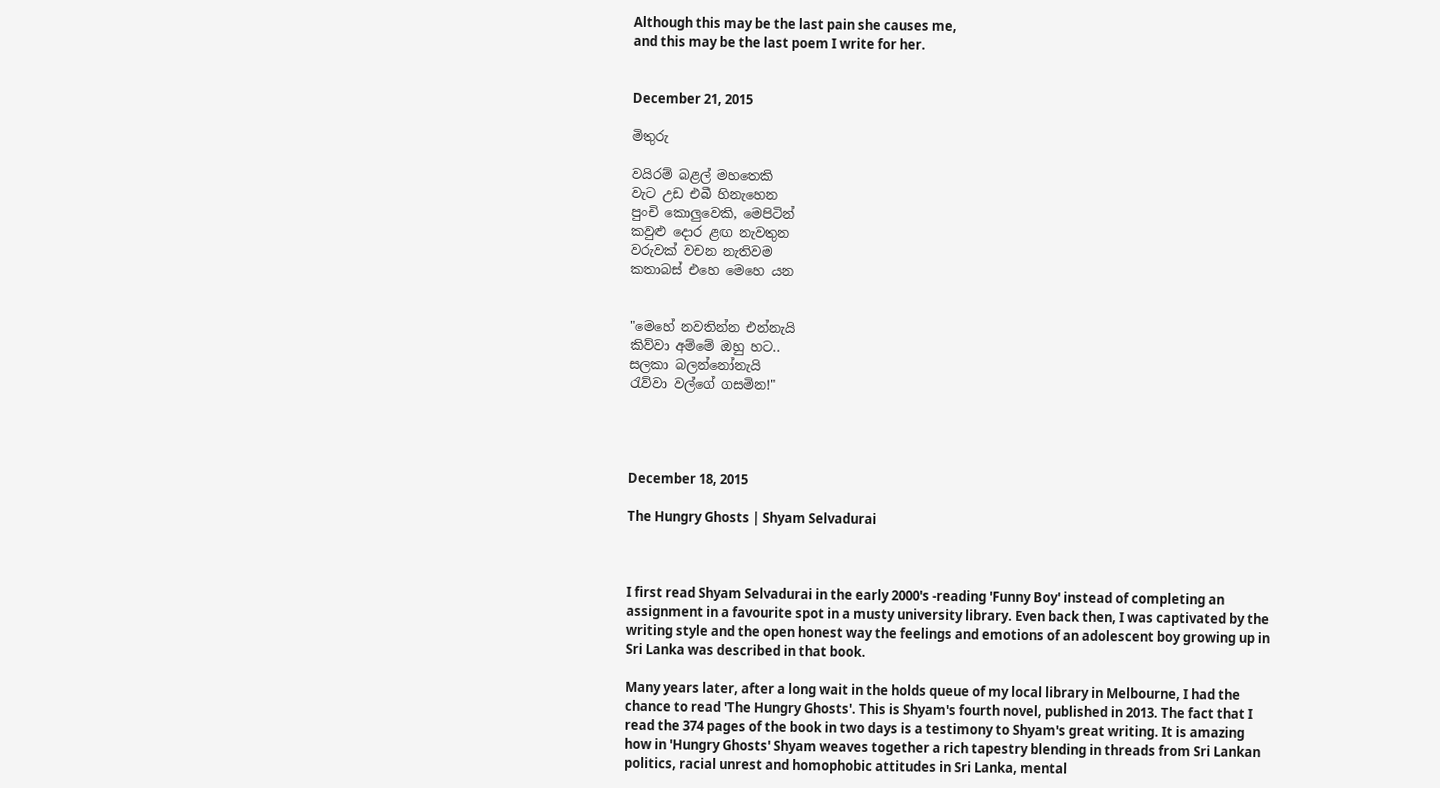Although this may be the last pain she causes me,
and this may be the last poem I write for her.


December 21, 2015

මිතුරු

වයිරම් බළල් මහතෙකි
වැට උඩ එබී හිනැහෙන
පුංචි කොලුවෙකි, මෙපිටින්
කවුළු දොර ළඟ නැවතුන
වරුවක් වචන නැතිවම
කතාබස් එහෙ මෙහෙ යන


"මෙහේ නවතින්න එන්නැයි
කිව්වා අම්මේ ඔහු හට..
සලකා බලන්නෝනැයි
රැව්වා වල්ගේ ගසමින!"




December 18, 2015

The Hungry Ghosts | Shyam Selvadurai



I first read Shyam Selvadurai in the early 2000's -reading 'Funny Boy' instead of completing an assignment in a favourite spot in a musty university library. Even back then, I was captivated by the writing style and the open honest way the feelings and emotions of an adolescent boy growing up in Sri Lanka was described in that book.

Many years later, after a long wait in the holds queue of my local library in Melbourne, I had the chance to read 'The Hungry Ghosts'. This is Shyam's fourth novel, published in 2013. The fact that I read the 374 pages of the book in two days is a testimony to Shyam's great writing. It is amazing how in 'Hungry Ghosts' Shyam weaves together a rich tapestry blending in threads from Sri Lankan politics, racial unrest and homophobic attitudes in Sri Lanka, mental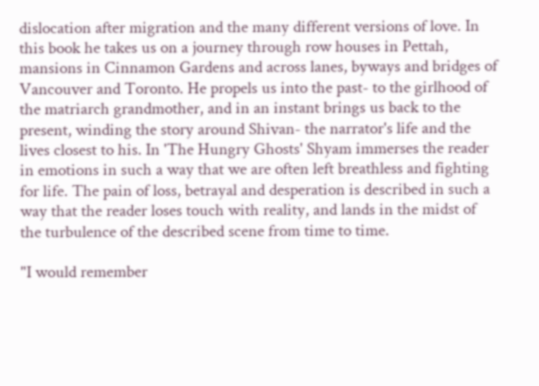dislocation after migration and the many different versions of love. In this book he takes us on a journey through row houses in Pettah, mansions in Cinnamon Gardens and across lanes, byways and bridges of Vancouver and Toronto. He propels us into the past- to the girlhood of the matriarch grandmother, and in an instant brings us back to the present, winding the story around Shivan- the narrator's life and the lives closest to his. In 'The Hungry Ghosts' Shyam immerses the reader in emotions in such a way that we are often left breathless and fighting for life. The pain of loss, betrayal and desperation is described in such a way that the reader loses touch with reality, and lands in the midst of the turbulence of the described scene from time to time.

"I would remember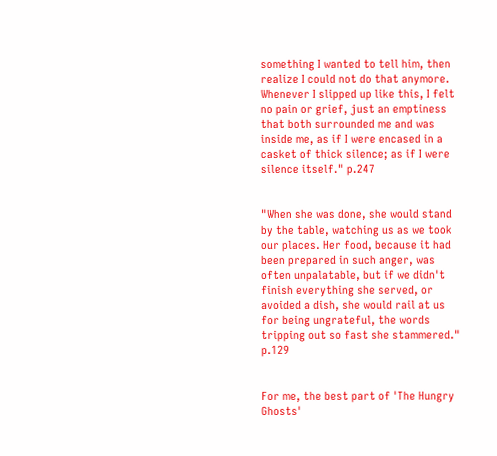something I wanted to tell him, then realize I could not do that anymore. Whenever I slipped up like this, I felt no pain or grief, just an emptiness that both surrounded me and was inside me, as if I were encased in a casket of thick silence; as if I were silence itself." p.247


"When she was done, she would stand by the table, watching us as we took our places. Her food, because it had been prepared in such anger, was often unpalatable, but if we didn't finish everything she served, or avoided a dish, she would rail at us for being ungrateful, the words tripping out so fast she stammered." p.129


For me, the best part of 'The Hungry Ghosts'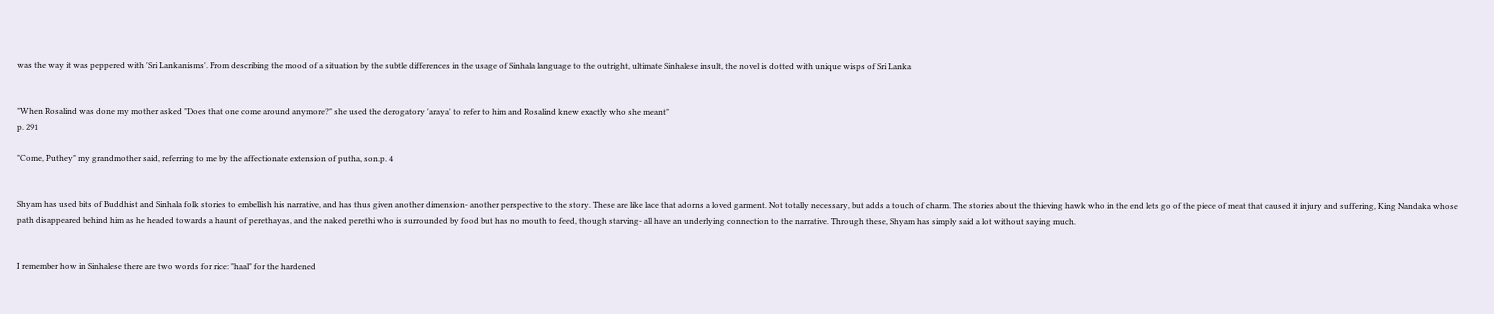was the way it was peppered with 'Sri Lankanisms'. From describing the mood of a situation by the subtle differences in the usage of Sinhala language to the outright, ultimate Sinhalese insult, the novel is dotted with unique wisps of Sri Lanka


"When Rosalind was done my mother asked "Does that one come around anymore?" she used the derogatory 'araya' to refer to him and Rosalind knew exactly who she meant"
p. 291

"Come, Puthey" my grandmother said, referring to me by the affectionate extension of putha, son.p. 4


Shyam has used bits of Buddhist and Sinhala folk stories to embellish his narrative, and has thus given another dimension- another perspective to the story. These are like lace that adorns a loved garment. Not totally necessary, but adds a touch of charm. The stories about the thieving hawk who in the end lets go of the piece of meat that caused it injury and suffering, King Nandaka whose path disappeared behind him as he headed towards a haunt of perethayas, and the naked perethi who is surrounded by food but has no mouth to feed, though starving- all have an underlying connection to the narrative. Through these, Shyam has simply said a lot without saying much.


I remember how in Sinhalese there are two words for rice: "haal" for the hardened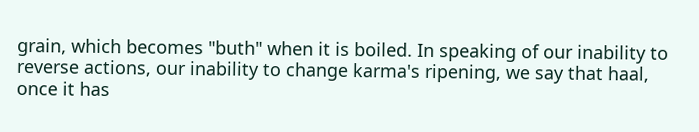grain, which becomes "buth" when it is boiled. In speaking of our inability to reverse actions, our inability to change karma's ripening, we say that haal, once it has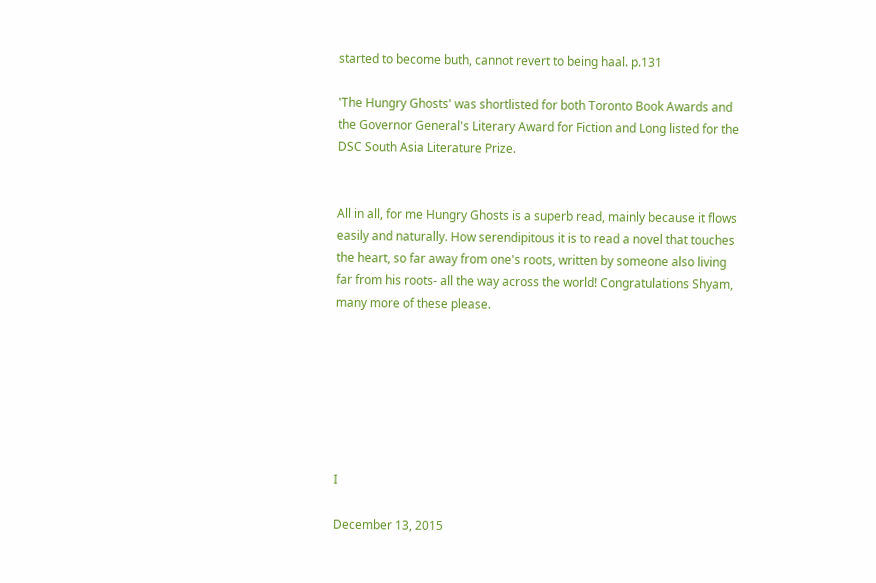started to become buth, cannot revert to being haal. p.131

'The Hungry Ghosts' was shortlisted for both Toronto Book Awards and the Governor General's Literary Award for Fiction and Long listed for the DSC South Asia Literature Prize.


All in all, for me Hungry Ghosts is a superb read, mainly because it flows easily and naturally. How serendipitous it is to read a novel that touches the heart, so far away from one's roots, written by someone also living far from his roots- all the way across the world! Congratulations Shyam, many more of these please.







I

December 13, 2015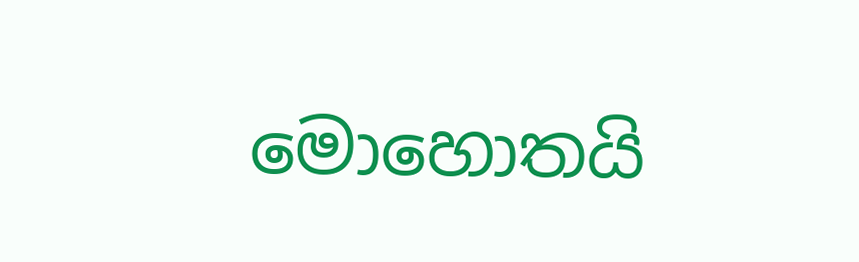මොහොතයි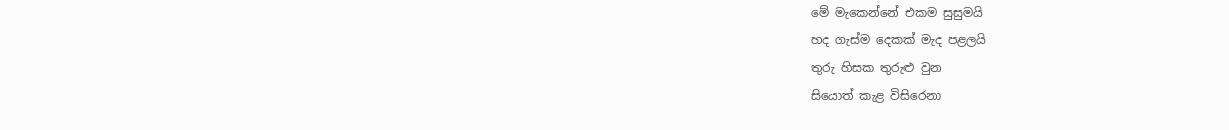මේ මැකෙන්නේ එකම සුසුමයි
හද ගැස්ම දෙකක් මැද පළලයි
තුරු හිසක තුරුළු වුන
සියොත් කැළ විසිරෙනා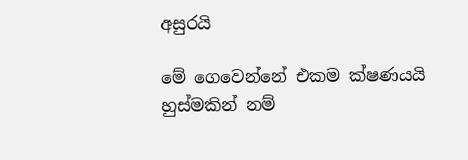අසුරයි

මේ ගෙවෙන්නේ එකම ක්ෂණයයි
හුස්මකින් නම්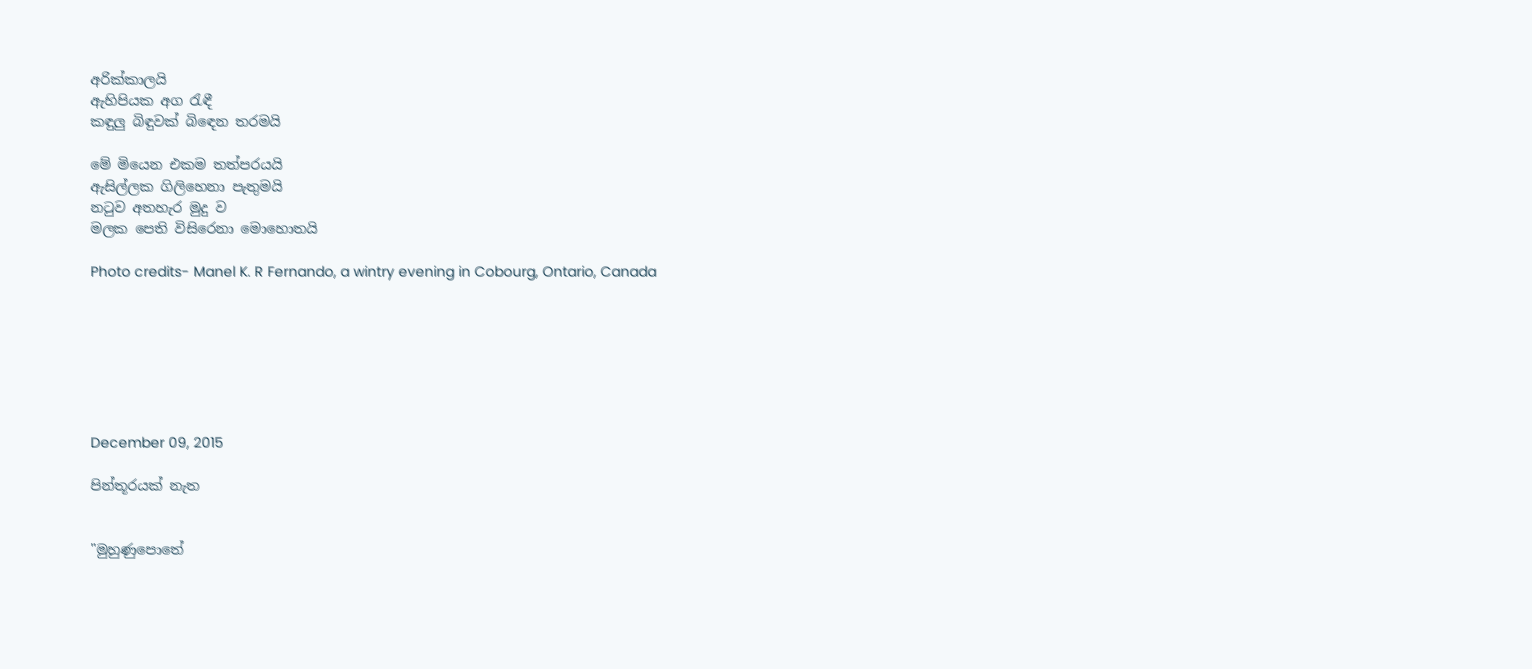අරික්කාලයි
ඇහිපියක අග රැඳී
කඳුලු බිඳුවක් බිඳෙන තරමයි

මේ මියෙන එකම තත්පරයයි
ඇසිල්ලක ගිලිහෙනා පැතුමයි
නටුව අතහැර මුදු ව
මලක පෙති විසිරෙනා මොහොතයි

Photo credits- Manel K. R Fernando, a wintry evening in Cobourg, Ontario, Canada







December 09, 2015

පින්තූරයක් නැත


"මුහුණුපොතේ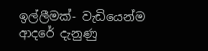ඉල්ලීමක්- වැඩියෙන්ම ආදරේ දැනුණු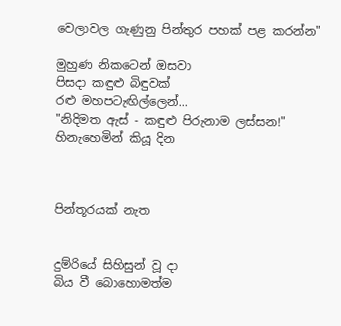වෙලාවල ගැණුනු පින්තුර පහක් පළ කරන්න"

මුහුණ නිකටෙන් ඔසවා
පිසදා කඳුළු බිඳුවක්
රළු මහපටැඟිල්ලෙන්...
"නිදිමත ඇස් - කඳුළු පිරුනාම ලස්සන!"
හිනැහෙමින් කියූ දින



පින්තූරයක් නැත


දුම්රියේ සිහිසුන් වූ දා
බිය වී බොහොමත්ම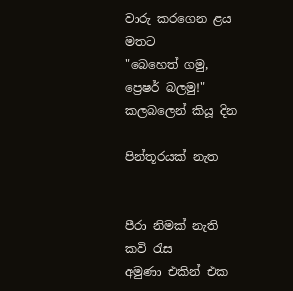වාරු කරගෙන ළය මතට
"බෙහෙත් ගමු, ප්‍රෙෂර් බලමු!"
කලබලෙන් කියූ දින

පින්තූරයක් නැත


පීරා නිමක් නැති කවි රැස
අමුණා එකින් එක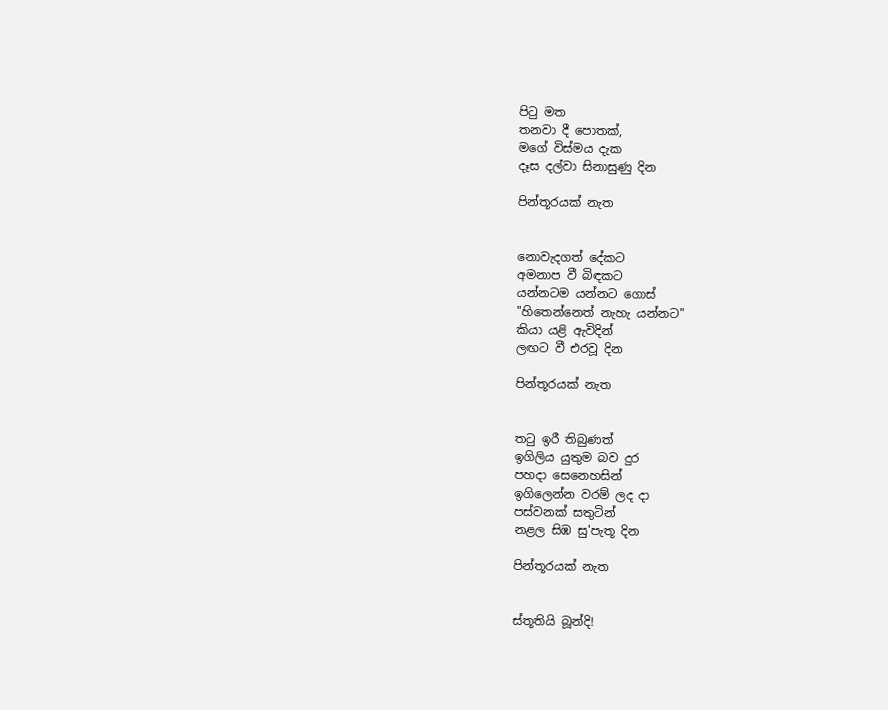පිටු මත
තනවා දී පොතක්,
මගේ විස්මය දැක
දෑස දල්වා සිනාසුණු දින

පින්තූරයක් නැත


නොවැදගත් දේකට
අමනාප වී බිඳකට
යන්නටම යන්නට ගොස්
"හිතෙන්නෙත් නැහැ යන්නට"
කියා යළි ඇවිදින්
ලඟට වී එරවූ දින

පින්තූරයක් නැත


තටු ඉරී තිබුණත්
ඉගිලිය යුතුම බව දුර
පහදා සෙනෙහසින්
ඉගිලෙන්න වරම් ලද දා
පස්වනක් සතුටින්
නළල සිඹ සු'පැතූ දින

පින්තූරයක් නැත


ස්තූතියි බූන්දි!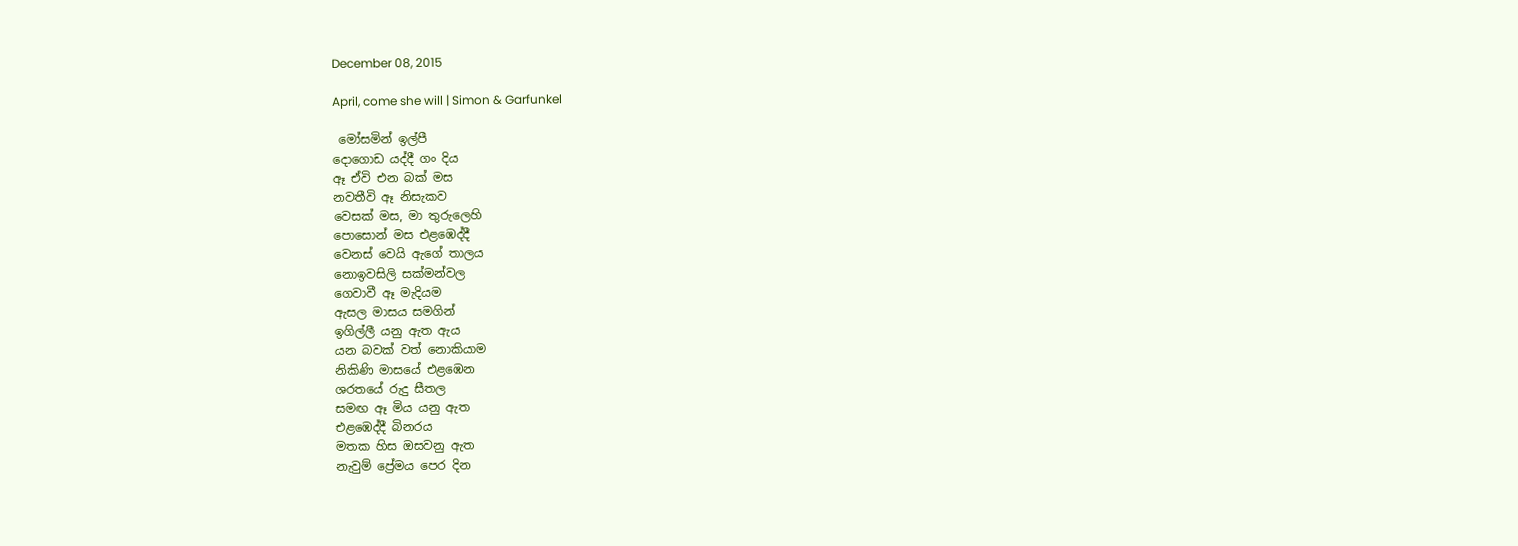December 08, 2015

April, come she will | Simon & Garfunkel

 මෝසමින් ඉල්පී
දොගොඩ යද්දී ගං දිය
ඈ ඒවි එන බක් මස
නවතීවි ඈ නිසැකව
වෙසක් මස, මා තුරුලෙහි
පොසොන් මස එළඹෙද්දී
වෙනස් වෙයි ඇගේ තාලය
නොඉවසිලි සක්මන්වල
ගෙවාවී ඈ මැදියම
ඇසල මාසය සමගින්
ඉගිල්ලී යනු ඇත ඇය
යන බවක් වත් නොකියාම
නිකිණි මාසයේ එළඹෙන
ශරතයේ රුදු සීතල
සමඟ ඈ මිය යනු ඇත
එළඹෙද්දී බිනරය
මතක හිස ඔසවනු ඇත
නැවුම් ප්‍රේමය පෙර දින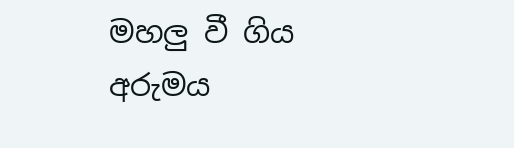මහලු වී ගිය අරුමය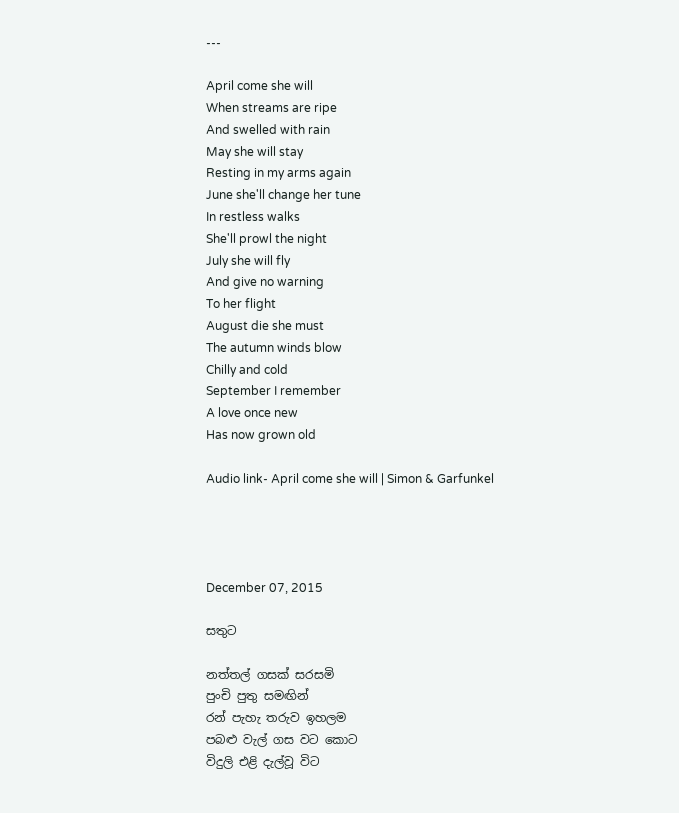---

April come she will
When streams are ripe
And swelled with rain
May she will stay
Resting in my arms again
June she'll change her tune
In restless walks
She'll prowl the night
July she will fly
And give no warning
To her flight
August die she must
The autumn winds blow
Chilly and cold
September I remember
A love once new
Has now grown old

Audio link- April come she will | Simon & Garfunkel




December 07, 2015

සතුට

නත්තල් ගසක් සරසමි
පුංචි පුතු සමඟින්
රන් පැහැ තරුව ඉහලම
පබළු වැල් ගස වට කොට
විදුලි එළි දැල්වූ විට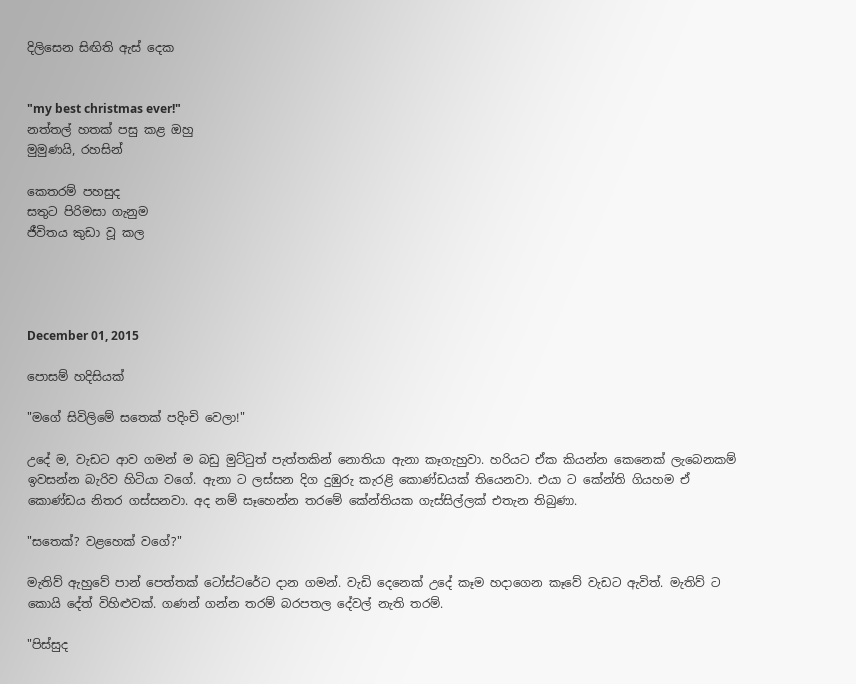දිලිසෙන සිඟිති ඇස් දෙක


"my best christmas ever!"
නත්තල් හතක් පසු කළ ඔහු
මුමුණයි, රහසින්

කෙතරම් පහසුද
සතුට පිරිමසා ගැනුම
ජීවිතය කුඩා වූ කල




December 01, 2015

පොසම් හදිසියක්

"මගේ සිවිලිමේ සතෙක් පදිංචි වෙලා!"

උදේ ම, වැඩට ආව ගමන් ම බඩු මුට්ටුත් පැත්තකින් නොතියා ඇනා කෑගැහුවා. හරියට ඒක කියන්න කෙනෙක් ලැබෙනකම් ඉවසන්න බැරිව හිටියා වගේ. ඇනා ට ලස්සන දිග දුඹුරු කැරළි කොණ්ඩයක් තියෙනවා. එයා ට කේන්ති ගියහම ඒ කොණ්ඩය නිතර ගස්සනවා. අද නම් සෑහෙන්න තරමේ කේන්තියක ගැස්සිල්ලක් එතැන තිබුණා.

"සතෙක්? වළහෙක් වගේ?"

මැතිව් ඇහුවේ පාන් පෙත්තක් ටෝස්ටරේට දාන ගමන්. වැඩි දෙනෙක් උදේ කෑම හදාගෙන කෑවේ වැඩට ඇවිත්. මැතිව් ට කොයි දේත් විහිළුවක්. ගණන් ගන්න තරම් බරපතල දේවල් නැති තරම්.

"පිස්සුද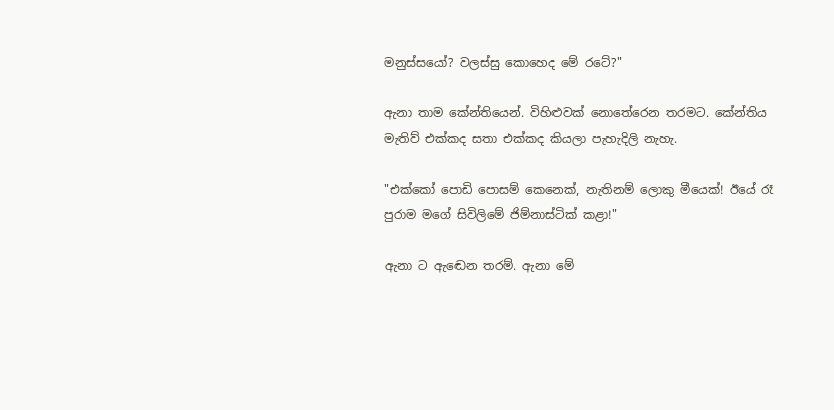මනුස්සයෝ? වලස්සු කොහෙද මේ රටේ?"

ඇනා තාම කේන්තියෙන්. විහිළුවක් නොතේරෙන තරමට. කේන්තිය මැතිව් එක්කද සතා එක්කද කියලා පැහැදිලි නැහැ.

"එක්කෝ පොඩි පොසම් කෙනෙක්, නැතිනම් ලොකු මීයෙක්! ඊයේ රෑ පුරාම මගේ සිවිලිමේ ජිම්නාස්ටික් කළා!"

ඇනා ට ඇඬෙන තරම්. ඇනා මේ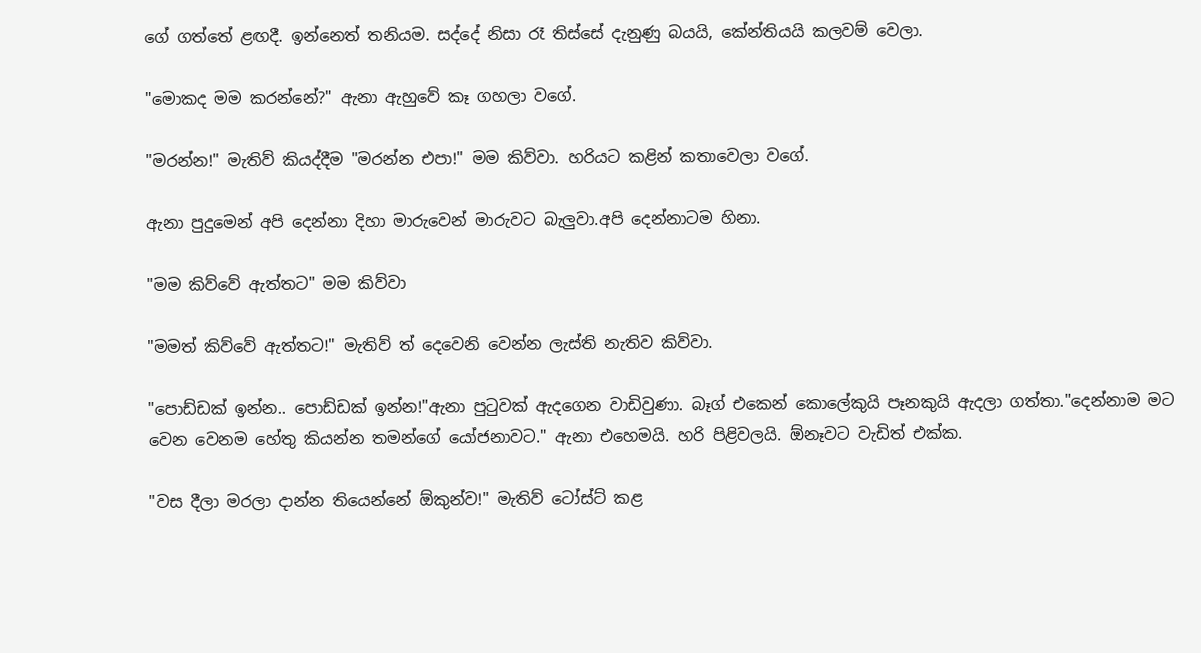ගේ ගත්තේ ළඟදී. ඉන්නෙත් තනියම. සද්දේ නිසා රෑ තිස්සේ දැනුණු බයයි, කේන්තියයි කලවම් වෙලා.

"මොකද මම කරන්නේ?" ඇනා ඇහුවේ කෑ ගහලා වගේ.

"මරන්න!" මැතිව් කියද්දීම "මරන්න එපා!" මම කිව්වා. හරියට කළින් කතාවෙලා වගේ.

ඇනා පුදුමෙන් අපි දෙන්නා දිහා මාරුවෙන් මාරුවට බැලුවා.අපි දෙන්නාටම හිනා.

"මම කිව්වේ ඇත්තට" මම කිව්වා

"මමත් කිව්වේ ඇත්තට!" මැතිව් ත් දෙවෙනි වෙන්න ලැස්ති නැතිව කිව්වා.

"පොඩ්ඩක් ඉන්න.. පොඩ්ඩක් ඉන්න!"ඇනා පුටුවක් ඇදගෙන වාඩිවුණා. බෑග් එකෙන් කොලේකුයි පෑනකුයි ඇදලා ගත්තා."දෙන්නාම මට වෙන වෙනම හේතු කියන්න තමන්ගේ යෝජනාවට." ඇනා එහෙමයි. හරි පිළිවලයි. ඕනෑවට වැඩිත් එක්ක.

"වස දීලා මරලා දාන්න තියෙන්නේ ඕකුන්ව!" මැතිව් ටෝස්ට් කළ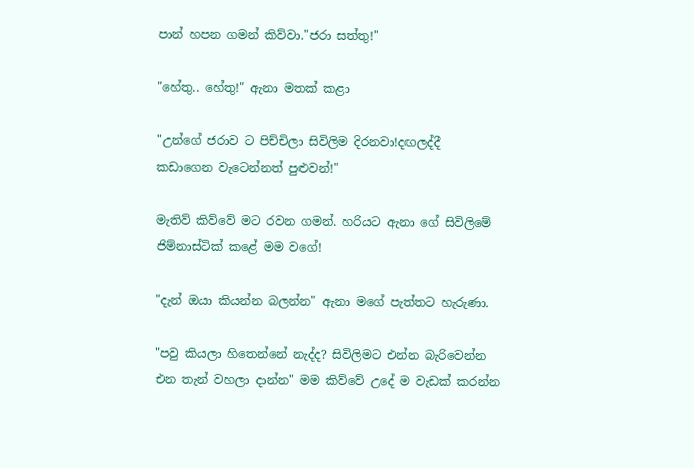පාන් හපන ගමන් කිව්වා."ජරා සත්තු!"

"හේතු.. හේතු!" ඇනා මතක් කළා

"උන්ගේ ජරාව ට පිච්චිලා සිවිලිම දිරනවා!දඟලද්දී කඩාගෙන වැටෙන්නත් පුළුවන්!"

මැතිව් කිව්වේ මට රවන ගමන්. හරියට ඇනා ගේ සිවිලිමේ ජිම්නාස්ටික් කළේ මම වගේ!

"දැන් ඔයා කියන්න බලන්න" ඇනා මගේ පැත්තට හැරුණා.

"පවු කියලා හිතෙන්නේ නැද්ද? සිවිලිමට එන්න බැරිවෙන්න එන තැන් වහලා දාන්න" මම කිව්වේ උදේ ම වැඩක් කරන්න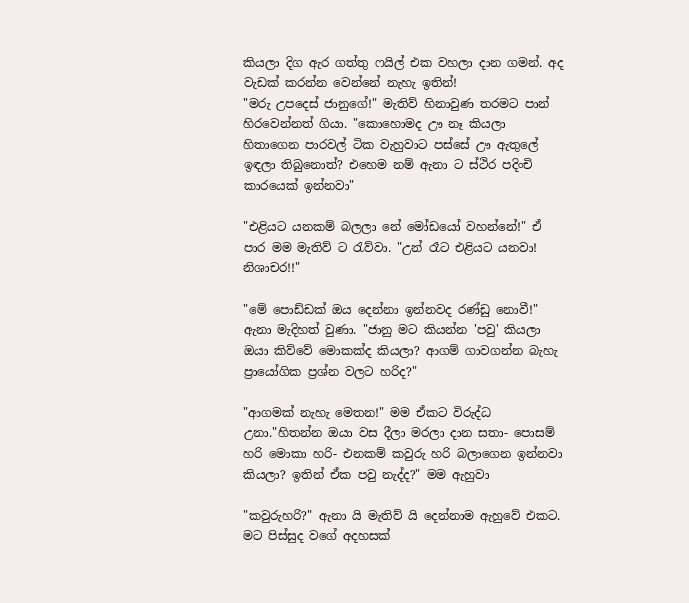කියලා දිග ඇර ගත්තු ෆයිල් එක වහලා දාන ගමන්. අද වැඩක් කරන්න වෙන්නේ නැහැ ඉතින්!
"මරු උපදෙස් ජානුගේ!" මැතිව් හිනාවුණ තරමට පාන් හිරවෙන්නත් ගියා. "කොහොමද ඌ නෑ කියලා හිතාගෙන පාරවල් ටික වැහුවාට පස්සේ ඌ ඇතුලේ ඉඳලා තිබුනොත්? එහෙම නම් ඇනා ට ස්ථිර පදිංචි කාරයෙක් ඉන්නවා"

"එළියට යනකම් බලලා නේ මෝඩයෝ වහන්නේ!" ඒ පාර මම මැතිව් ට රැව්වා. "උන් රෑට එළියට යනවා! නිශාචර!!"

"මේ පොඩ්ඩක් ඔය දෙන්නා ඉන්නවද රණ්ඩු නොවී!" ඇනා මැදිහත් වුණා. "ජානු මට කියන්න 'පවු' කියලා ඔයා කිව්වේ මොකක්ද කියලා? ආගම් ගාවගන්න බැහැ ප්‍රායෝගික ප්‍රශ්න වලට හරිද?"

"ආගමක් නැහැ මෙතන!" මම ඒකට විරුද්ධ උනා."හිතන්න ඔයා වස දීලා මරලා දාන සතා- පොසම් හරි මොකා හරි- එනකම් කවුරු හරි බලාගෙන ඉන්නවා කියලා? ඉතින් ඒක පවු නැද්ද?" මම ඇහුවා

"කවුරුහරි?" ඇනා යි මැතිව් යි දෙන්නාම ඇහුවේ එකට. මට පිස්සුද වගේ අදහසක්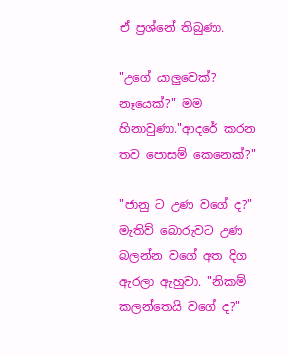ඒ ප්‍රශ්නේ තිබුණා.

"උගේ යාලුවෙක්? නෑයෙක්?" මම හිනාවුණා."ආදරේ කරන තව පොසම් කෙනෙක්?"

"ජානු ට උණ වගේ ද?" මැතිව් බොරුවට උණ බලන්න වගේ අත දිග ඇරලා ඇහුවා. "නිකම් කලන්තෙයි වගේ ද?"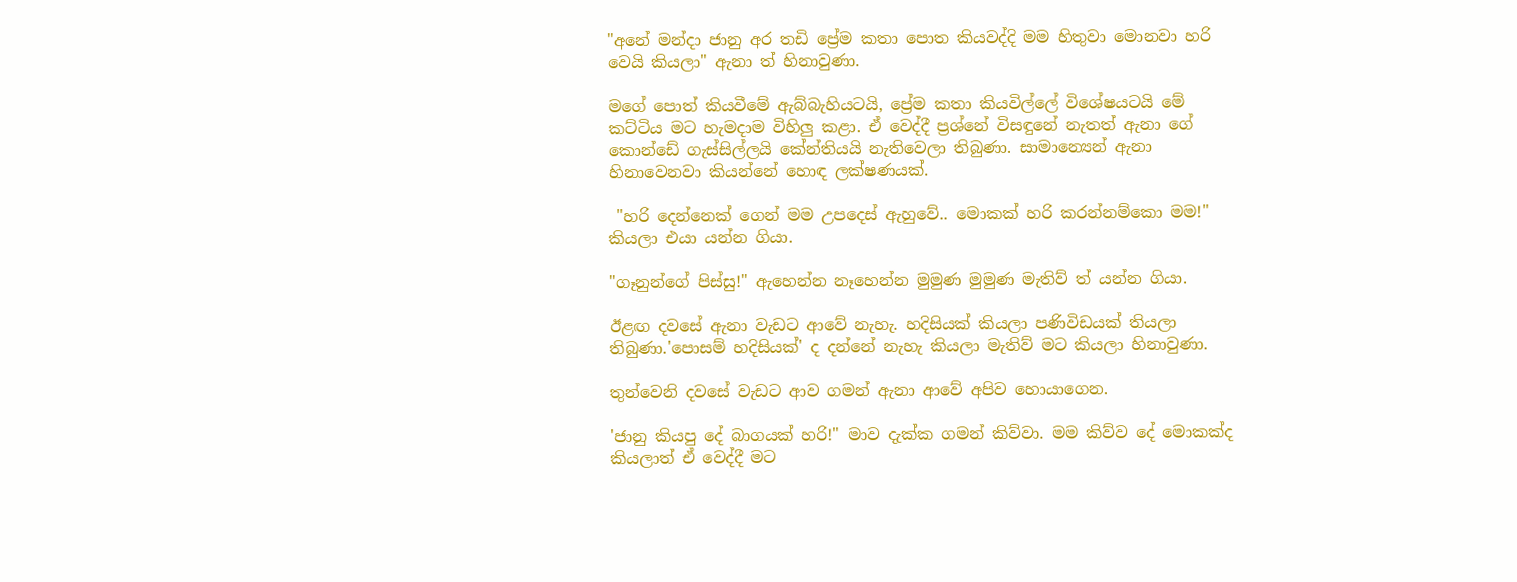"අනේ මන්දා ජානු අර තඩි ප්‍රේම කතා පොත කියවද්දි මම හිතුවා මොනවා හරි වෙයි කියලා" ඇනා ත් හිනාවුණා.

මගේ පොත් කියවීමේ ඇබ්බැහියටයි, ප්‍රේම කතා කියවිල්ලේ විශේෂයටයි මේ කට්ටිය මට හැමදාම විහිලු කළා. ඒ වෙද්දී ප්‍රශ්නේ විසඳුනේ නැතත් ඇනා ගේ කොන්ඩේ ගැස්සිල්ලයි කේන්තියයි නැතිවෙලා තිබුණා. සාමාන්‍යෙන් ඇනා හිනාවෙනවා කියන්නේ හොඳ ලක්ෂණයක්.

 "හරි දෙන්නෙක් ගෙන් මම උපදෙස් ඇහුවේ.. මොකක් හරි කරන්නම්කො මම!" කියලා එයා යන්න ගියා.

"ගෑනුන්ගේ පිස්සු!" ඇහෙන්න නෑහෙන්න මුමුණ මුමුණ මැතිව් ත් යන්න ගියා.

ඊළඟ දවසේ ඇනා වැඩට ආවේ නැහැ. හදිසියක් කියලා පණිවිඩයක් තියලා තිබුණා.'පොසම් හදිසියක්' ද දන්නේ නැහැ කියලා මැතිව් මට කියලා හිනාවුණා.

තුන්වෙනි දවසේ වැඩට ආව ගමන් ඇනා ආවේ අපිව හොයාගෙන.

'ජානු කියපු දේ බාගයක් හරි!" මාව දැක්ක ගමන් කිව්වා. මම කිව්ව දේ මොකක්ද කියලාත් ඒ වෙද්දී මට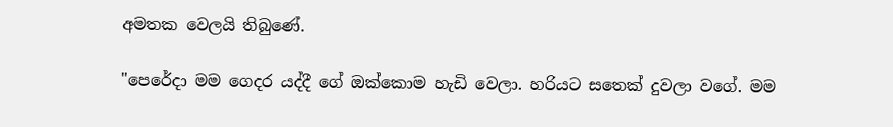අමතක වෙලයි තිබුණේ.

"පෙරේදා මම ගෙදර යද්දී ගේ ඔක්කොම හැඩි වෙලා. හරියට සතෙක් දුවලා වගේ. මම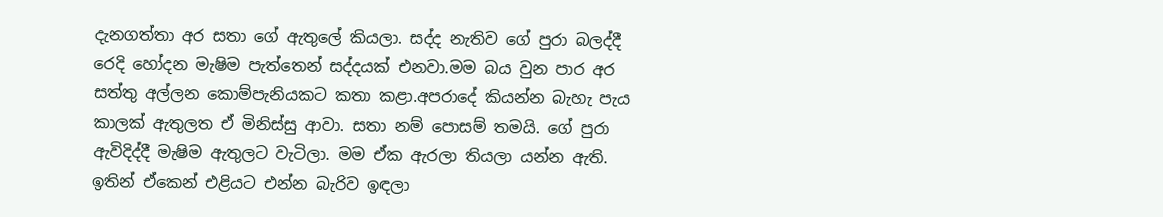දැනගත්තා අර සතා ගේ ඇතුලේ කියලා. සද්ද නැතිව ගේ පුරා බලද්දී රෙදි හෝදන මැෂිම පැත්තෙන් සද්දයක් එනවා.මම බය වුන පාර අර සත්තු අල්ලන කොම්පැනියකට කතා කළා.අපරාදේ කියන්න බැහැ පැය කාලක් ඇතුලත ඒ මිනිස්සු ආවා. සතා නම් පොසම් තමයි. ගේ පුරා ඇවිදිද්දී මැෂිම ඇතුලට වැටිලා. මම ඒක ඇරලා තියලා යන්න ඇති. ඉතින් ඒකෙන් එළියට එන්න බැරිව ඉඳලා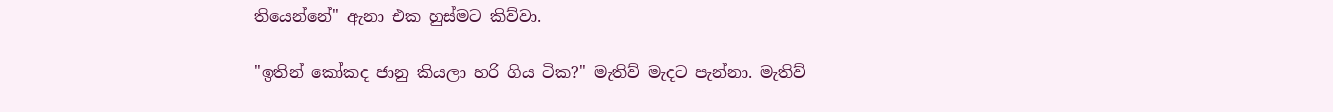තියෙන්නේ" ඇනා එක හුස්මට කිව්වා.

"ඉතින් කෝකද ජානු කියලා හරි ගිය ටික?" මැතිව් මැදට පැන්නා. මැතිව්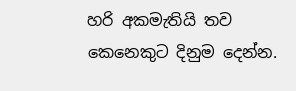හරි අකමැතියි තව කෙනෙකුට දිනුම දෙන්න.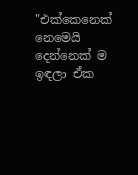"එක්කෙනෙක් නෙමෙයි දෙන්නෙක් ම ඉඳලා ඒක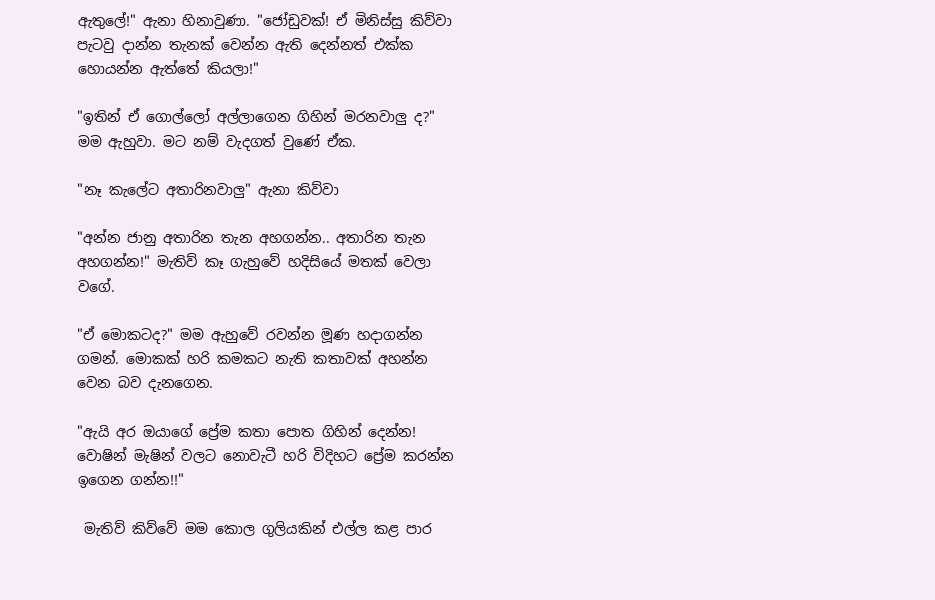ඇතුලේ!" ඇනා හිනාවුණා. "ජෝඩුවක්! ඒ මිනිස්සු කිව්වා පැටවු දාන්න තැනක් වෙන්න ඇති දෙන්නත් එක්ක හොයන්න ඇත්තේ කියලා!"

"ඉතින් ඒ ගොල්ලෝ අල්ලාගෙන ගිහින් මරනවාලු ද?" මම ඇහුවා. මට නම් වැදගත් වුණේ ඒක.

"නෑ කැලේට අතාරිනවාලු" ඇනා කිව්වා

"අන්න ජානු අතාරින තැන අහගන්න.. අතාරින තැන අහගන්න!" මැතිව් කෑ ගැහුවේ හදිසියේ මතක් වෙලා වගේ.

"ඒ මොකටද?" මම ඇහුවේ රවන්න මූණ හදාගන්න ගමන්. මොකක් හරි කමකට නැති කතාවක් අහන්න වෙන බව දැනගෙන.

"ඇයි අර ඔයාගේ ප්‍රේම කතා පොත ගිහින් දෙන්න! වොෂින් මැෂින් වලට නොවැටී හරි විදිහට ප්‍රේම කරන්න ඉගෙන ගන්න!!"

 මැතිව් කිව්වේ මම කොල ගුලියකින් එල්ල කළ පාර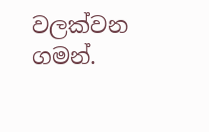වලක්වන ගමන්.